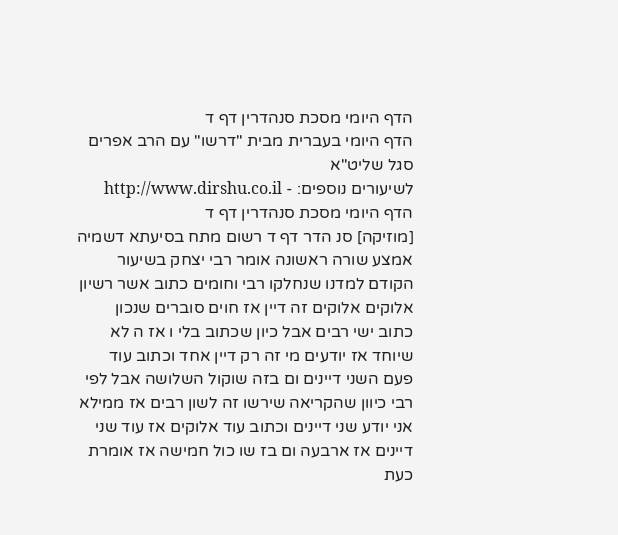הדף היומי מסכת סנהדרין דף ד
הדף היומי בעברית מבית "דרשו" עם הרב אפרים סגל שליט"א
לשיעורים נוספים: - http://www.dirshu.co.il
הדף היומי מסכת סנהדרין דף ד
[מוזיקה] סנ הדר דף ד רשום מתח בסיעתא דשמיה אמצע שורה ראשונה אומר רבי יצחק בשיעור הקודם למדנו שנחלקו רבי וחומים כתוב אשר רשיון אלוקים אלוקים זה דיין אז חוים סוברים שנכון כתוב ישי רבים אבל כיון שכתוב בלי ו אז ה לא שיוחד אז יודעים מי זה רק דיין אחד וכתוב עוד פעם השני דיינים ום בזה שוקול השלושה אבל לפי רבי כיוון שהקריאה שירשו זה לשון רבים אז ממילא אני יודע שני דיינים וכתוב עוד אלוקים אז עוד שני דיינים אז ארבעה ום בז שו כול חמישה אז אומרת כעת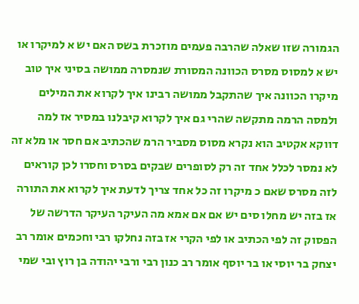הגמורה שזו שאלה שהרבה פעמים מוזכרת בשס האם יש א למיקרו או יש א למסוס מסרס הכוונה המסורת שנמסרה ממושה בסיני איך טוב מיקרו הכוונה איך שהתקבל ממושה רבינו איך לקרוא את המילים ולמסה הרמה מתקשה שהרי גם איך לקרוא קיבלנו במסיר אז למה דווקא אקטיב הוא נקרא מסוס מסביר הרמ שהכתיב אם חסר או מלא זה לא נמסר לכלל אחד זה רק לסופרים שבקים בסרס וחסרו לכן קוראים לזה מסרס שאם כ מיקרו זה כל אחד צריך לדעת איך לקרוא את התורה אז בזה יש מחלו סים יש אם אם אמא מה העיקר העיקר הדרשה של הפסוק זה לפי הכתיב או לפי הקרי אז בזה נחלקו רבי וחכמים אומר רב יצחק בר יוסי או בר יוסף אומר רב כנון רבי ורבי יהודה בן רוץ ובי שמי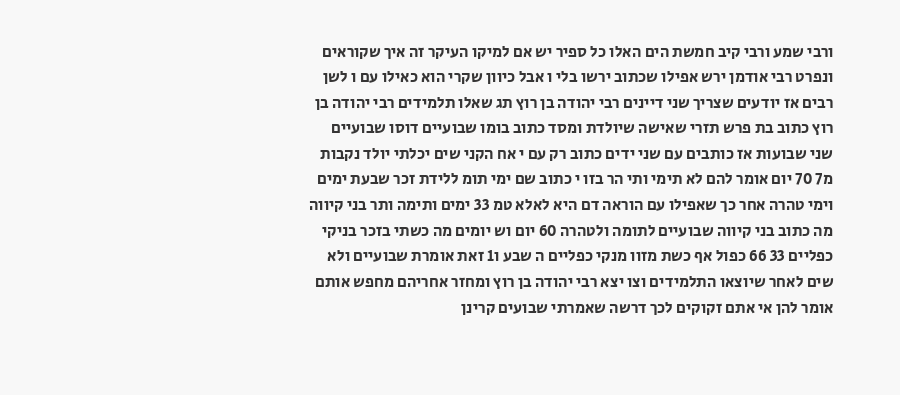ורבי שמע ורבי קיב חמשת הים האלו כל ספיר יש אם למיקו העיקר זה איך שקוראים ונפרט רבי אודמן ירש אפילו שכתוב ירשו בלי ו אבל כיוון שקרי הוא כאילו עם ו לשן רבים אז יודעים שצריך שני דיינים רבי יהודה בן רוץ תג שאלו תלמידים רבי יהודה בן רוץ כתוב בת פרש תזרי שאישה שיולדת ומסד כתוב בומו שבועיים דוסו שבועיים שני שבועות אז כותבים עם שני ידים כתוב רק עם י אח הקני שים יכלתי יולד נקבות מ7 70 יום אומר להם לא תימי ותי הר בזו י כתוב שם ימי תומ ללידת זכר שבעת ימים וימי טהרה אחר כך שאפילו עם הוראה דם היא לאלא טמ 33 ימים ותימה ותר בני קיווה מה כתוב בני קיווה שבועיים לתומה ולטהרה 60 יום וש יומים מה כשתי בזכר בניקי כפליים 33 66 כפול אף כשת מזוו מנקי כפליים ה שבע ו1 זאת אומרת שבועיים ולא שים לאחר שיוצאו התלמידים וצו יצא רבי יהודה בן רוץ ומחזר אחריהם מחפש אותם אומר להן אי אתם זקוקים לכך דרשה שאמרתי שבועים קרינן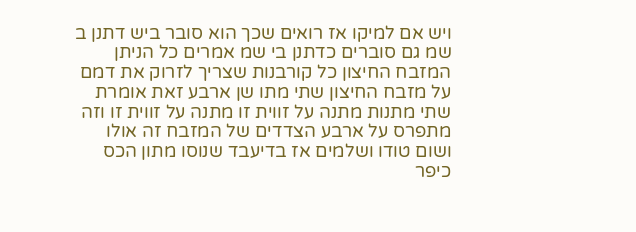ויש אם למיקו אז רואים שכך הוא סובר ביש דתנן ב שמ גם סוברים כדתנן בי שמ אמרים כל הניתן המזבח החיצון כל קורבנות שצריך לזרוק את דמם על מזבח החיצון שתי מתו שן ארבע זאת אומרת שתי מתנות מתנה על זווית זו מתנה על זווית זו וזה מתפרס על ארבע הצדדים של המזבח זה אולו ושום טודו ושלמים אז בדיעבד שנוסו מתון הכס כיפר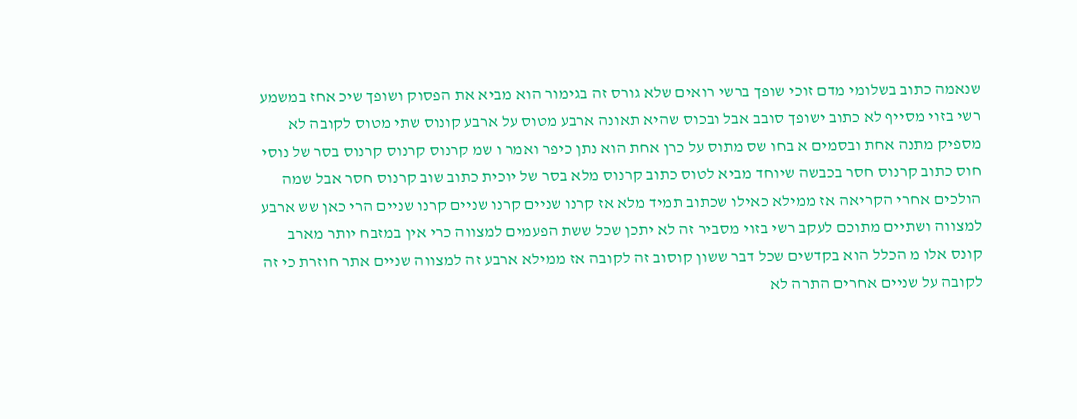שנאמה כתוב בשלומי מדם זוכי שופך ברשי רואים שלא גורס זה בגימור הוא מביא את הפסוק ושופך שיכ אחז במשמע רשי בזוי מסייף לא כתוב ישופך סובב אבל ובכוס שהיא תאונה ארבע מטוס על ארבע קונוס שתי מטוס לקובה לא מספיק מתנה אחת ובסמים א בחו שס מתוס על כרן אחת הוא נתן כיפר ואמר ו שמ קרנוס קרנוס קרנוס בסר של נוסי חוס כתוב קרנוס חסר בכבשה שיוחד מביא לטוס כתוב קרנוס מלא בסר של יוכית כתוב שוב קרנוס חסר אבל שמה הולכים אחרי הקריאה אז ממילא כאילו שכתוב תמיד מלא אז קרנו שניים קרנו שניים קרנו שניים הרי כאן שש ארבע למצווה ושתיים מתוכם לעקב רשי בזוי מסביר זה לא יתכן שכל ששת הפעמים למצווה כרי אין במזבח יותר מארב קונס אלו מ הכלל הוא בקדשים שכל דבר ששון קוסוב זה לקובה אז ממילא ארבע זה למצווה שניים אתר חוזרת כי זה לקובה על שניים אחרים התרה לא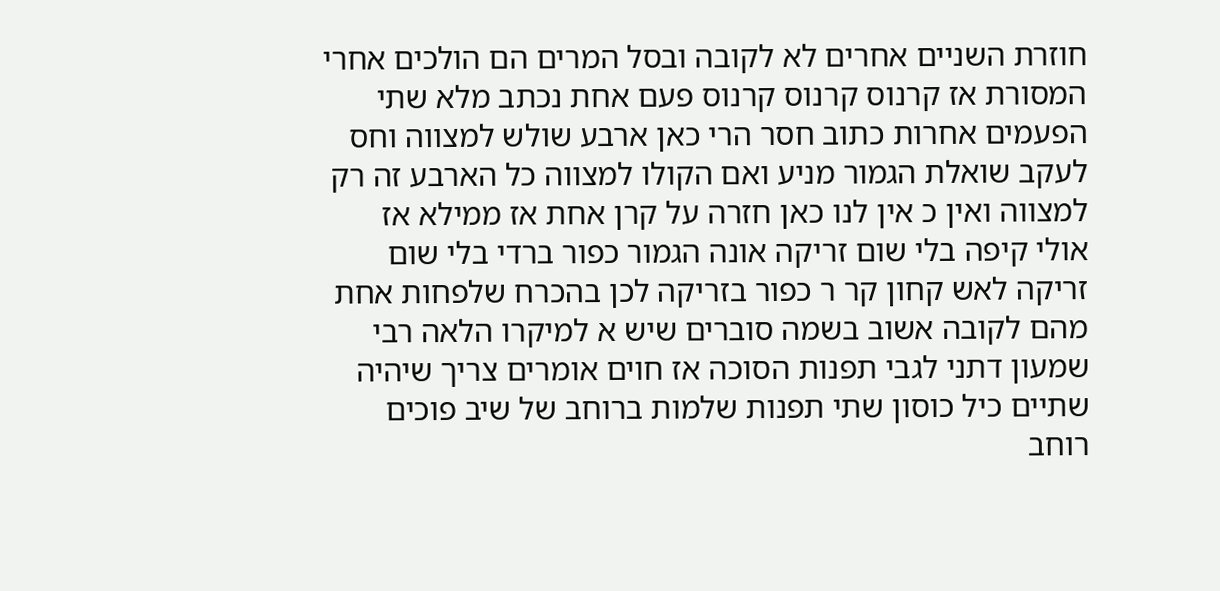חוזרת השניים אחרים לא לקובה ובסל המרים הם הולכים אחרי המסורת אז קרנוס קרנוס קרנוס פעם אחת נכתב מלא שתי הפעמים אחרות כתוב חסר הרי כאן ארבע שולש למצווה וחס לעקב שואלת הגמור מניע ואם הקולו למצווה כל הארבע זה רק למצווה ואין כ אין לנו כאן חזרה על קרן אחת אז ממילא אז אולי קיפה בלי שום זריקה אונה הגמור כפור ברדי בלי שום זריקה לאש קחון קר ר כפור בזריקה לכן בהכרח שלפחות אחת מהם לקובה אשוב בשמה סוברים שיש א למיקרו הלאה רבי שמעון דתני לגבי תפנות הסוכה אז חוים אומרים צריך שיהיה שתיים כיל כוסון שתי תפנות שלמות ברוחב של שיב פוכים רוחב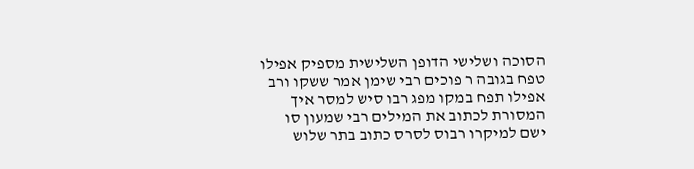הסוכה ושלישי הדופן השלישית מספיק אפילו טפח בגובה ר פוכים רבי שימן אמר ששקו ורב אפילו תפח במקו מפג רבו סיש למסר איך המסורת לכתוב את המילים רבי שמעון סו ישם למיקרו רבוס לסרס כתוב בתר שלוש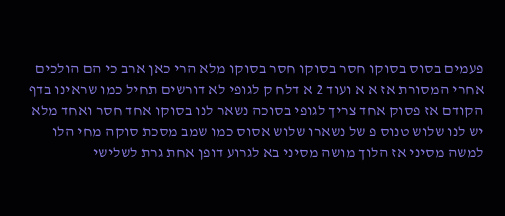פעמים בסוס בסוקו חסר בסוקו חסר בסוקו מלא הרי כאן ארב כי הם הולכים אחרי המסורת אז א א ועוד 2 א דלח ק לגופי לא דורשים תחיל כמו שראינו בדף הקודם אז פסוק אחד צריך לגופי בסוכה נשאר לנו בסוקו אחד חסר ואחד מלא יש לנו שלוש טנוס פ של נשארו שלוש אסוס כמו שמב מסכת סוקה מחי הלו למשה מסיני אז הלוך מושה מסיני בא לגרוע דופן אחת גרת לשלישי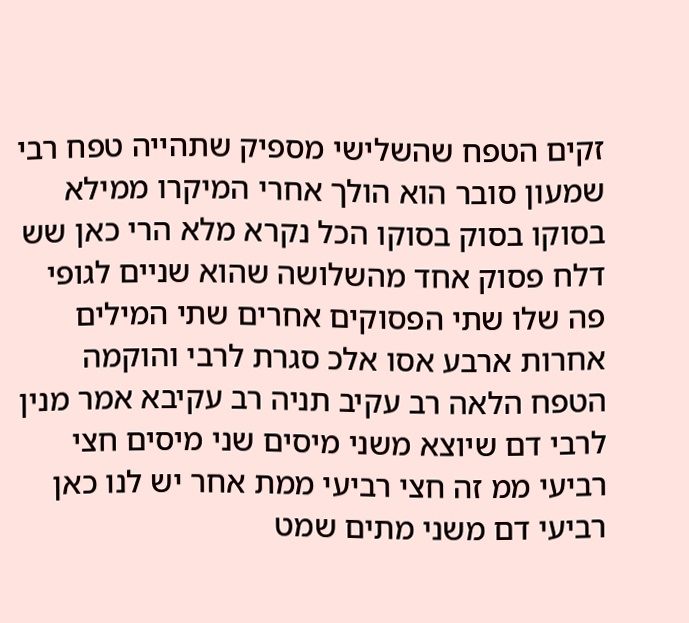זקים הטפח שהשלישי מספיק שתהייה טפח רבי שמעון סובר הוא הולך אחרי המיקרו ממילא בסוקו בסוק בסוקו הכל נקרא מלא הרי כאן שש דלח פסוק אחד מהשלושה שהוא שניים לגופי פה שלו שתי הפסוקים אחרים שתי המילים אחרות ארבע אסו אלכ סגרת לרבי והוקמה הטפח הלאה רב עקיב תניה רב עקיבא אמר מנין לרבי דם שיוצא משני מיסים שני מיסים חצי רביעי ממ זה חצי רביעי ממת אחר יש לנו כאן רביעי דם משני מתים שמט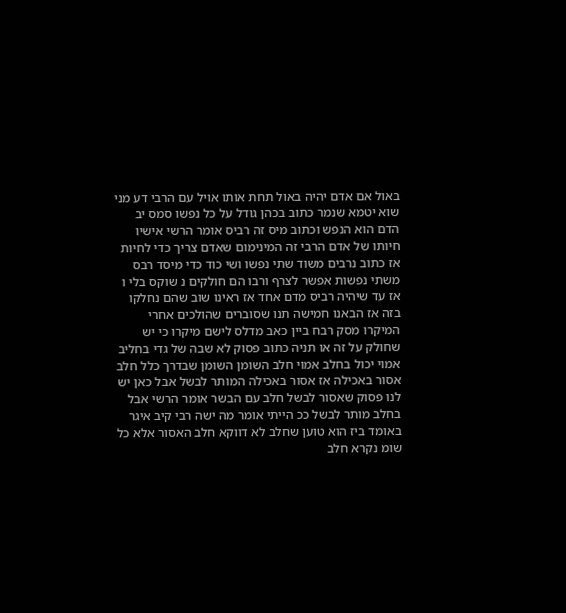באול אם אדם יהיה באול תחת אותו אויל עם הרבי דע מני שוא יטמא שנמר כתוב בכהן גודל על כל נפשו סמס יב הדם הוא הנפש וכתוב מיס זה רביס אומר הרשי אישיו חיותו של אדם הרבי זה המינימום שאדם צריך כדי לחיות אז כתוב נרבים משוד שתי נפשו ושי כוד כדי מיסד רבס משתי נפשות אפשר לצרף ורבו הם חולקים נ שוקס בלי ו אז עד שיהיה רביס מדם אחד אז ראינו שוב שהם נחלקו בזה אז הבאנו חמישה תנו שסוברים שהולכים אחרי המיקרו מסק רבח ביין כאב מדלס לישם מיקרו כי יש שחולק על זה או תניה כתוב פסוק לא שבה של גדי בחליב אמוי יכול בחלב אמוי חלב השומן השומן שבדרך כלל חלב אסור באכילה אז אסור באכילה המותר לבשל אבל כאן יש לנו פסוק שאסור לבשל חלב עם הבשר אומר הרשי אבל בחלב מותר לבשל ככ הייתי אומר מה ישה רבי קיב איגר באומד ביז הוא טוען שחלב לא דווקא חלב האסור אלא כל שומ נקרא חלב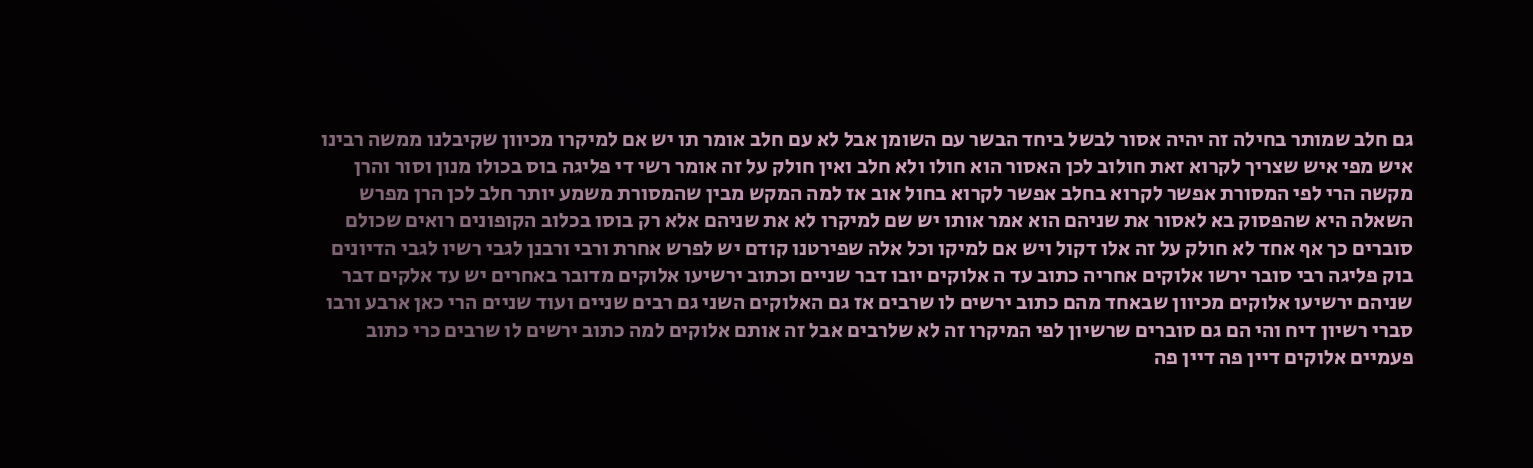גם חלב שמותר בחילה זה יהיה אסור לבשל ביחד הבשר עם השומן אבל לא עם חלב אומר תו יש אם למיקרו מכיוון שקיבלנו ממשה רבינו איש מפי איש שצריך לקרוא זאת חולוב לכן האסור הוא חולו ולא חלב ואין חולק על זה אומר רשי די פליגה בוס בכולו מנון וסור והרן מקשה הרי לפי המסורת אפשר לקרוא בחלב אפשר לקרוא בחול אוב אז למה המקש מבין שהמסורת משמע יותר חלב לכן הרן מפרש השאלה היא שהפסוק בא לאסור את שניהם הוא אמר אותו יש שם למיקרו לא את שניהם אלא רק בוסו בכלוב הקופונים רואים שכולם סוברים כך אף אחד לא חולק על זה אלו דקול ויש אם למיקו וכל אלה שפירטנו קודם יש לפרש אחרת ורבי ורבנן לגבי רשיו לגבי הדיונים בוק פליגה רבי סובר ירשו אלוקים אחריה כתוב עד ה אלוקים יובו דבר שניים וכתוב ירשיעו אלוקים מדובר באחרים יש עד אלקים דבר שניהם ירשיעו אלוקים מכיוון שבאחד מהם כתוב ירשים לו שרבים אז גם האלוקים השני גם רבים שניים ועוד שניים הרי כאן ארבע ורבו סברי רשיון דיח והי הם גם סוברים שרשיון לפי המיקרו זה לא שלרבים אבל זה אותם אלוקים למה כתוב ירשים לו שרבים כרי כתוב פעמיים אלוקים דיין פה דיין פה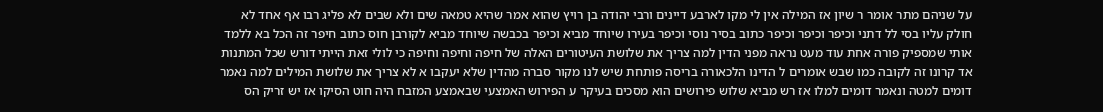על שניהם מתר אומר ר שיון אז המילה אין לי מקו לארבע דיינים ורבי יהודה בן רויץ שהוא אמר שהיא טמאה שים ולא שבים לא פליג רבו אף אחד לא חולק עליו בסי לל דתני וכיפר וכיפר וכיפר כתוב בסיר נוסי וכיפר בעירו שיוחד מביא וכיפר בכבשה שיוחד מביא לקורבן חוס כתוב חיפר זה הכל בא ללמד אותי שמספיק פורה אחת עוד מעט נראה מפני הדין למה צריך את שלושת העיטורים האלה של חיפה וחיפה וחיפה כי לולי זאת הייתי דורש שכל המתנות אד קרונו זה לקובה כמו שבש אומרים ל הדינו הלכאורה בריסה פותחת שיש לנו מקור סברה מהדין שלא יעקבו א לא צריך את שלושת המילים למה נאמר דומים למטה ונאמר דומים למלו אז רש מביא שלוש פירושים הוא מסכים בעיקר ע הפירוש האמצעי שבאמצע המזבח היה חוט הסיקו אז יש זריק הס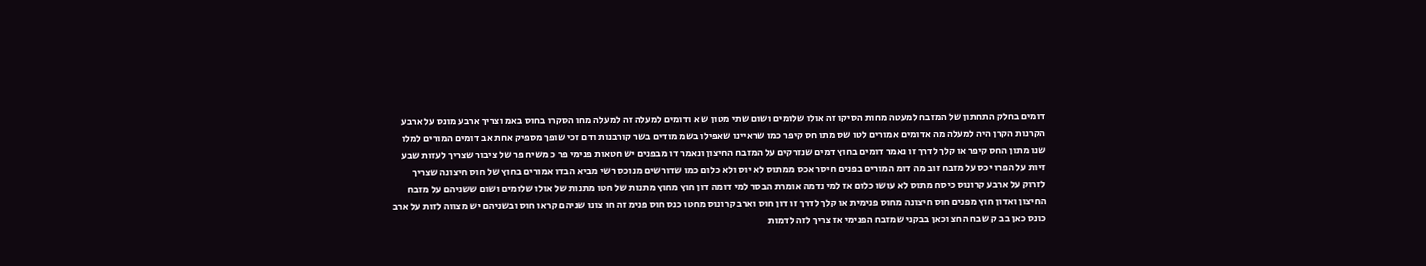דומים בחלק התחתון של המזבח למעטה מחות הסיקו זה אולו שלומים ושום שתי מטון ש א ודומים למעלה זה למעלה מחו הסקרו בחוס באמ וצריך ארבע מונס על ארבע הקרנות הקרן היה למעלה מה אדומים אמורים לטו שס מתו חס קיפר כמו שראיינו שאפילו בשמ מודים בשר קורבנות ודם זכי שופך מספיק אחת אב דומים המורים למלו שנו מתון החס קיפר או קלך לדרך זו נאמר דומים בחוץ דמים שנזרקים על המזבח החיצון ונאמר דו מבפנים יש חטאות פנימי פר כ משיח פר של ציבור שצריך לעזות שבע זיות על הפרו יכס על מזבח זוב מה דומ המורים בפנים חיסר אכס ממתוס לא יוס ולא כלום כמו שדורשים מנוכס רשי מביא הבדו אמורים בחוץ של חוס חיצונה שצריך לזרוק על ארבע קרונוס כיסח מתוס לא עושו כלום אז למי נדמה אומרת הבסר למי דומה דון חוץ מחוץ מתנות של חטו מתנות של אולו שלומים ושום ששניהם על מזבח החיצון ואדון חוץ מפנים חוס חיצונה מחוס פנימית או קלך לדרך זו דון חוס וארב קרונוס מחטו כנס חוס פנימ זה חו צונו שניהם קראו חוס ובשניהם יש מצווה לזות על ארב כונס כאן בב ק שבח החצ וכאן בבקני שמזבח הפנימי אז צריך לזה לדמות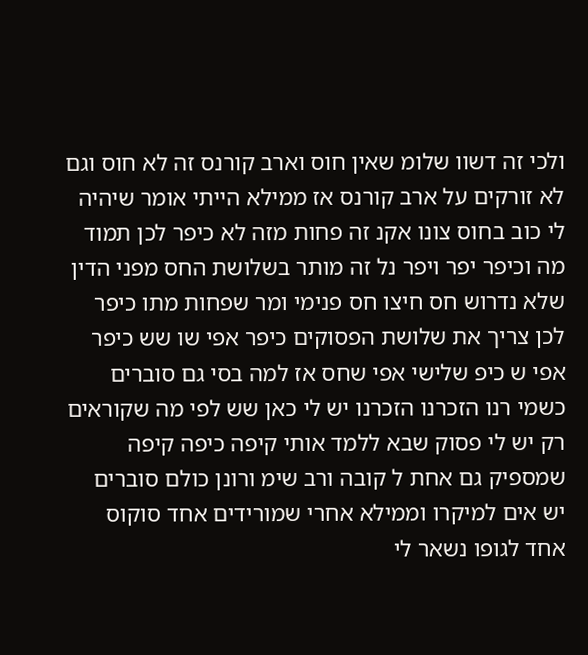ולכי זה דשוו שלומ שאין חוס וארב קורנס זה לא חוס וגם לא זורקים על ארב קורנס אז ממילא הייתי אומר שיהיה לי כוב בחוס צונו אקנ זה פחות מזה לא כיפר לכן תמוד מה וכיפר יפר ויפר נל זה מותר בשלושת החס מפני הדין שלא נדרוש חס חיצו חס פנימי ומר שפחות מתו כיפר לכן צריך את שלושת הפסוקים כיפר אפי שו שש כיפר אפי ש כיפ שלישי אפי שחס אז למה בסי גם סוברים כשמי רנו הזכרנו הזכרנו יש לי כאן שש לפי מה שקוראים רק יש לי פסוק שבא ללמד אותי קיפה כיפה קיפה שמספיק גם אחת ל קובה ורב שימ ורונן כולם סוברים יש אים למיקרו וממילא אחרי שמורידים אחד סוקוס אחד לגופו נשאר לי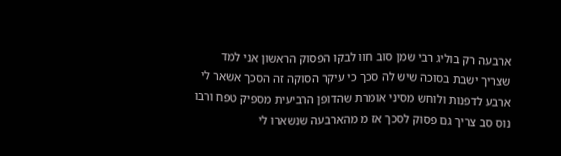ארבעה רק בוליג רבי שמן סוב חוו לבקו הפסוק הראשון אני למד שצריך ישבת בסוכה שיש לה סכך כי עיקר הסוקה זה הסכך אשאר לי ארבע לדפנות ולוחש מסיני אומרת שהדופן הרביעית מספיק טפח ורבו נוס סב צריך גם פסוק לסכך אז מ מהארבעה שנשארו לי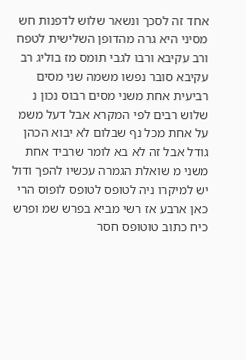אחד זה לסכך ונשאר שלוש לדפנות חש מסיני היא גרה מהדופן השלישית לטפח ורב עקיבא ורבו לגבי תומס מז בוליג רב עקיבא סובר נפשו משמה שני מסים רביעית אחת משני מסים רבוס נכון נ שלוש רבים לפי המקרא אבל דעל משמ על אחת מכל נף שבלום לא יבוא הכהן גודל אבל זה לא בא לומר שרביד אחת משני מ שואלת הגמרה עכשיו להפך ודול יש למיקרו ניה לטופס לטופס לופוס הרי כאן ארבע אז רשי מביא בפרש שמ ופרש כיח כתוב טוטופס חסר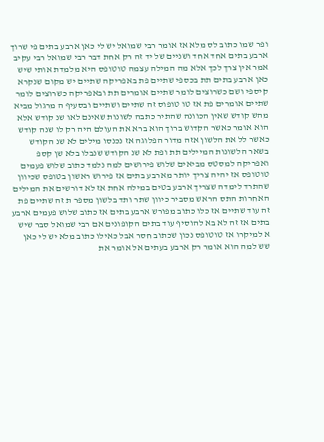ופר שמו כתוב לס מלא אז אומר רבי שמואל יש לי כאן ארבע בתים פי שרוך ארבע בתים אחד אחד ושניים של יד זה רק אחת דבר רבי שמואל רבי עקיב אמר אין צרך לכך אלא מה המילה עצמה טוטופס היא מלמדת אותי שיש כאן ארבע בתים תת בכספי שתיים פת באפריקה שתיים יש מקום שנקרא קיספי ושם כשרוצים לומר שתיים אומרים תת ובאפריקה כשרוצים לומר שתיים אומרים פת אז טו טופוס זה שתיים ושתיים ובסעיף ה מרגול מביא מהש קודש שאין הכוונה שהתיר כתבה לשונות שאינם לאו שנ קודש אלא הוא אומר כאשר הקדוש ברוך הוא ברא את העולם היה רק לו שנה קודש כאשר לל את הלשון אזה מדור הפלוגה אז נכנסו מילים לא שנ הקודש בשאר הלשונות המיילים תת ופת לא שנ הקודש שנבלו בלא שן קספ ואפריקה למסטס מביאים שלוש פירושים למה נלמד כתוב שלוש פעמים טוטופס אז יהיה צריך יותר מארבע בתים אז פירוש ראשון בטופס שכיוון שהתרד לימדה שצריך ארבע בטים במילה אחת אז לא דורשים את המילים האחרות התס הראש מסביר כיוון שתר ותד בלשון מספר ת זה שתיים פת זה עוד שתיים אז כלו כתוב מפורש ארבע בתים אז כתוב שלוש פעמים ארבע בתים אז זה לא בא להוסיף עוד בתים הקופונים אם רבי שמואל סבר שיש א למיקרו אז טוטופס נכון שכתוב חסר אבל כאילו כתוב מלא יש לי כאן שש למה הוא אומר רק ארבע בעתים אל אומר את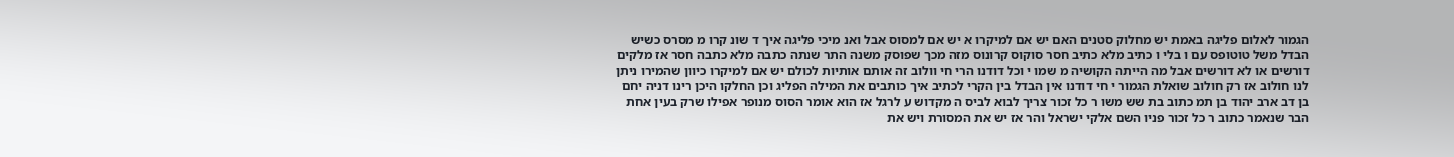הגמור לאלום פליגה באמת יש מחלוק סטנים האם יש אם למיקרו א יש אם למסוס אבל ואנ מיכי פליגה איך ד שונ קרו מ מסרס כשיש הבדל משל טוטופס עם ו בלי ו כתיב מלא כתיב חסר סוקוס קרונוס מזה מכך שפוסק משנה התר שנתה כתבה מלא כתבה חסר אז מלקים דורשים או לא דורשים אבל מה הייתה הקושיה מ שמו י וכל דודנו הרי חי וולוב זה אותם אותיות לכולם יש אם למיקרו כיוון שהמירו ניתן לנו חולוב אז רק חולוב שואלת הגמור י חי דודנו אין הבדל בין הקרי לכתיב איך כותבים את המילה הפליג וכן החלקו היכן רינו דניה יחם בן דב ארב יהוד בן תמ כתוב בת שש משו ר כל זכור צריך לבוא לביס ה מקדוש ע לרגל אז הוא אומר הסוס מנופר אפילו שרק בעין אחת הבר שנאמר כתוב ר כל זכור פניו השם אלקי ישראל והר אז יש את המסורת ויש את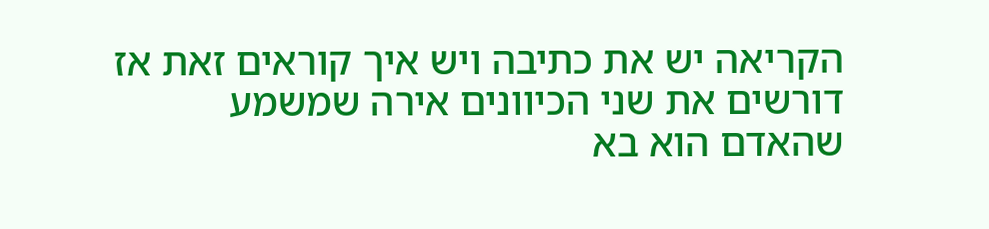הקריאה יש את כתיבה ויש איך קוראים זאת אז דורשים את שני הכיוונים אירה שמשמע שהאדם הוא בא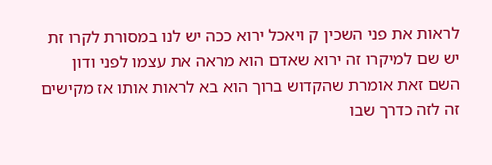לראות את פני השכין ק ויאכל ירוא ככה יש לנו במסורת לקרו זת יש שם למיקרו זה ירוא שאדם הוא מראה את עצמו לפני ודון השם זאת אומרת שהקדוש ברוך הוא בא לראות אותו אז מקישים זה לזה כדרך שבו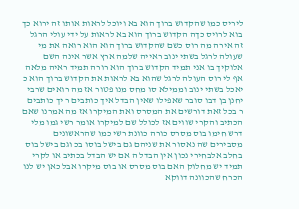ליריס כמו שהקדוש ברוך הוא בא ויוכל לראות אותו זה ירוא כך בוא לרויס כךה הקדוש ברוך הוא בא לראות על ידי עולי הרגל זה אירה מה רוס כשם שהקדוש ברוך הוא הוא רואה את מי שעולה לרגל בשתי ינוב ראייה שלמה ארץ אשר אינה השם אלוקיך בו אני תמיד הקדוש ברוך הוא רורה תמיד ראיה מלאה אף לי רוס העולה לרגל שהוא בא לראות את הקדוש ברוך הוא כ יאכל בשתי ינוב וממילא סו מחס מנו פטור אז מה רואים שרבי יחנן בן דבו סובר שאפילו שאין הבדל איך כותבים ר יך כותבים ר בכל זאת דורשים את המסרס ואת המיקרו אז מה אמרנו שאם הכתיב והקרי שווים אז לכולל שם למיקרו אומר רשי גמו מלי דרש חימו בוס מסרס כורה כוונת רשי כמו שהראשונים מסבירים שה נאסור את שניהם גם בישל בוסו בכ וגם בישל בוס בחלב אלבחירי נכון אין הבדל ה אם יש הבדל בכתיב או לקרי תמיד יש מחלוק האם בוס מסרס או בוס מיקרו אבל כאן יש לנו הכרח שהכוונה דווקא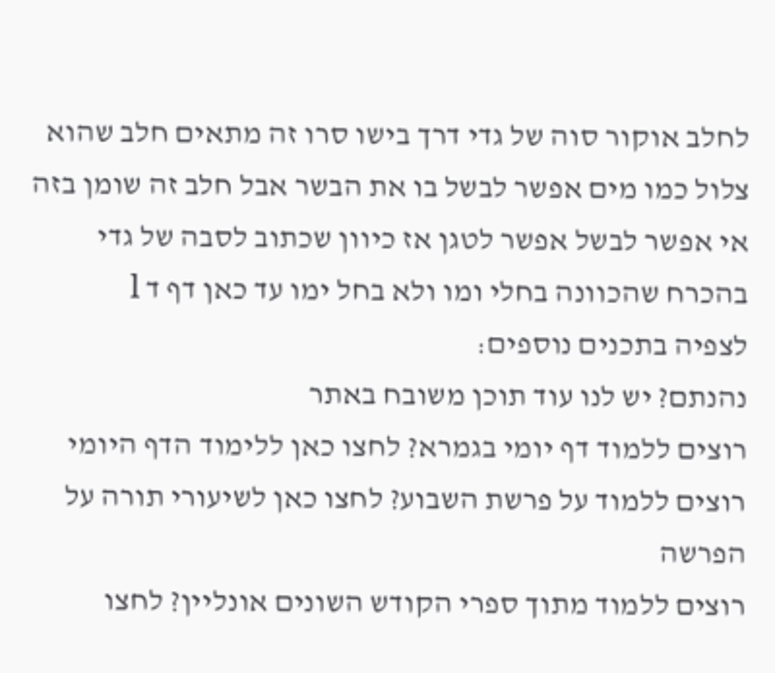לחלב אוקור סוה של גדי דרך בישו סרו זה מתאים חלב שהוא צלול כמו מים אפשר לבשל בו את הבשר אבל חלב זה שומן בזה אי אפשר לבשל אפשר לטגן אז כיוון שכתוב לסבה של גדי בהכרח שהכוונה בחלי ומו ולא בחל ימו עד כאן דף ד l
לצפיה בתכנים נוספים:
נהנתם? יש לנו עוד תוכן משובח באתר
רוצים ללמוד דף יומי בגמרא? לחצו כאן ללימוד הדף היומי
רוצים ללמוד על פרשת השבוע? לחצו כאן לשיעורי תורה על הפרשה
רוצים ללמוד מתוך ספרי הקודש השונים אונליין? לחצו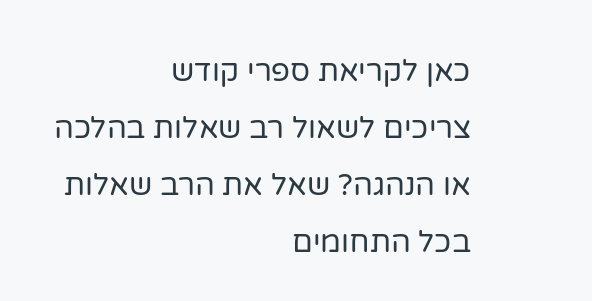כאן לקריאת ספרי קודש
צריכים לשאול רב שאלות בהלכה או הנהגה? שאל את הרב שאלות בכל התחומים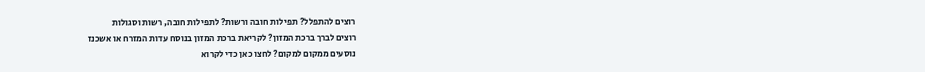רוצים להתפלל? תפילות חובה ורשות? לתפילות חובה, רשות וסגולות
רוצים לברך ברכת המזון? לקריאת ברכת המזון בנוסח עדות המזרח או אשכנז
נוסעים ממקום למקום? לחצו כאן כדי לקרוא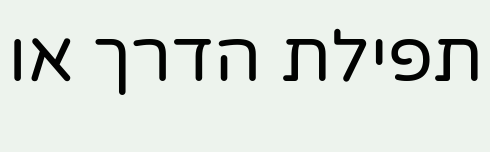תפילת הדרך או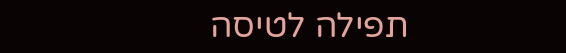תפילה לטיסה